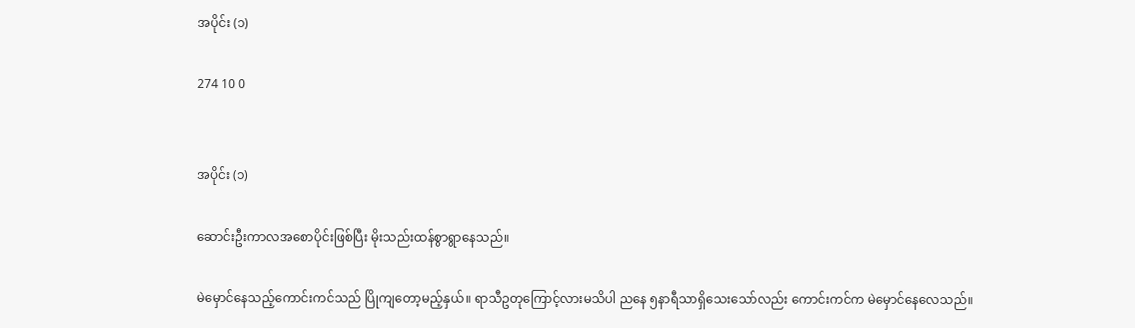အပိုင်း (၁)

274 10 0


အပိုင်း (၁)

ဆောင်းဦးကာလအစောပိုင်းဖြစ်ပြီး မိုးသည်းထန်စွာရွာနေသည်။

မဲမှောင်နေသည့်ကောင်းကင်သည် ပြိုကျတော့မည့်နှယ်။ ရာသီဥတုကြောင့်လားမသိပါ ညနေ ၅နာရီသာရှိသေးသော်လည်း ကောင်းကင်က မဲမှောင်နေလေသည်။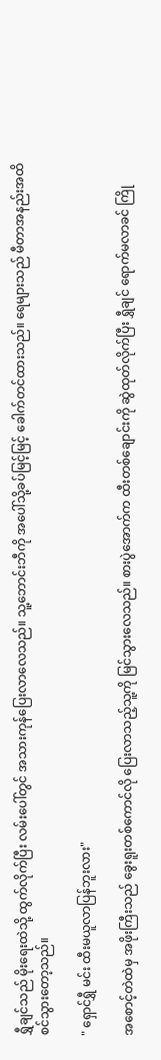ရွှီချင်သည် မိုးရေးထဲသို့ ထွက်လိုက်ပြီး လမ်းပေါ်တွင် အသားကုန်ပြေးလာလေသည်။ သူ့ဘောင်းဘီကို အပေါ်သို့ခပ်မြင့်မြင့် ခေါက်တင်ထားသည်။ ရေများသည် မီတာအနည်းအထိ စင်သွားတော့သည်။

" ရှောင်ရွှီ မင်း ထီးမယူလာပြန်ဘူးလား"

အစောင့်တဲထဲမှ အဖိုးကြီးသည် ခွေးရူးတစ်ကောင်လို ပြေးလာသည့်သူ့ကို မြင်သွားလေသည်။ စားပွဲအောက်က ထီးတစ်ချောင်းကို ဆွဲထုတ်လိုက်ပြီး ရွှီချင် ရောက်မလာခင် ကြို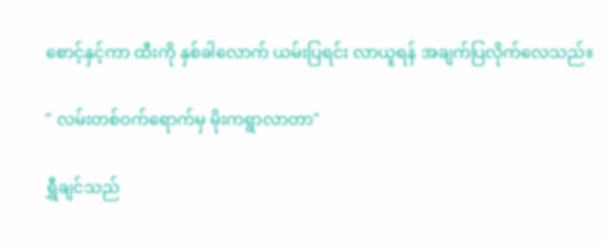စောင့်နှင့်ကာ ထီးကို နှစ်ခါလောက် ယမ်းပြရင်း လာယူရန် အချက်ပြလိုက်လေသည်။

" လမ်းတစ်ဝက်ရောက်မှ မိုးကရွာလာတာ"

ရွှီချင်သည်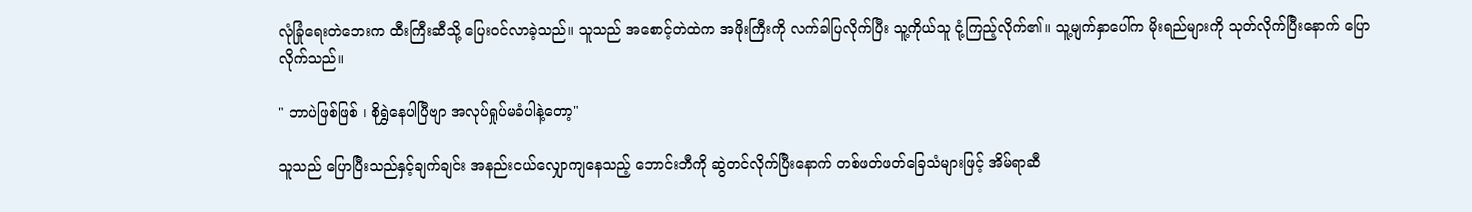လုံခြုံရေးတဲဘေးက ထီးကြီးဆီသို့ ပြေးဝင်လာခဲ့သည်။ သူသည် အစောင့်တဲထဲက အဖိုးကြီးကို လက်ခါပြလိုက်ပြီး သူ့ကိုယ်သူ ငုံ့ကြည့်လိုက်၏။ သူ့မျက်နှာပေါ်က မိုးရည်များကို သုတ်လိုက်ပြီးနောက် ပြောလိုက်သည်။

" ဘာပဲဖြစ်ဖြစ် ၊ စိုရွှဲနေပါပြီဗျာ အလုပ်ရှုပ်မခံပါနဲ့တော့"

သူသည် ပြောပြီးသည်နှင့်ချက်ချင်း အနည်းငယ်လျှောကျနေသည့် ဘောင်းဘီကို ဆွဲတင်လိုက်ပြီးနောက် တစ်ဖတ်ဖတ်ခြေသံများဖြင့် အိမ်ရာဆီ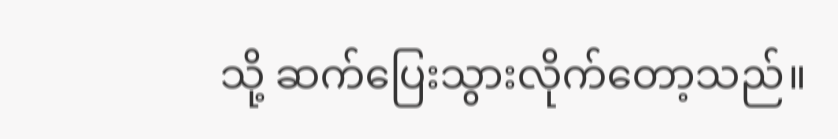သို့ ဆက်ပြေးသွားလိုက်တော့သည်။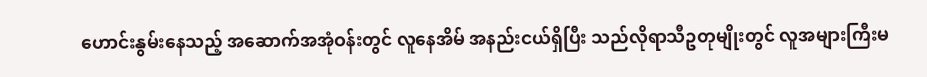ဟောင်းနွမ်းနေသည့် အဆောက်အအုံဝန်းတွင် လူနေအိမ် အနည်းငယ်ရှိပြီး သည်လိုရာသီဥတုမျိုးတွင် လူအများကြီးမ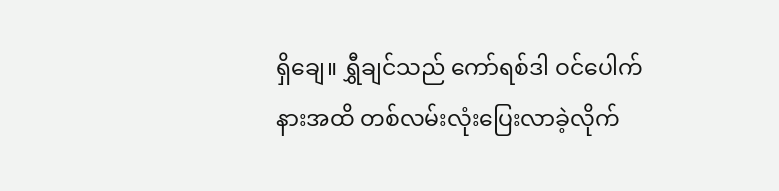ရှိချေ။ ရွှီချင်သည် ကော်ရစ်ဒါ ဝင်ပေါက်နားအထိ တစ်လမ်းလုံးပြေးလာခဲ့လိုက်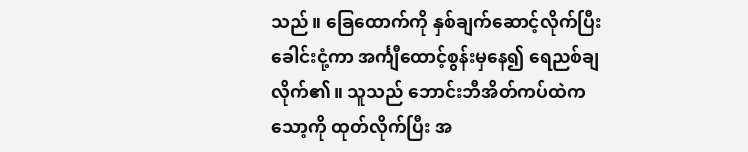သည်။ ခြေထောက်ကို နှစ်ချက်ဆောင့်လိုက်ပြီး ခေါင်းငုံ့ကာ အင်္ကျီထောင့်စွန်းမှနေ၍ ရေညစ်ချလိုက်၏။ သူသည် ဘောင်းဘီအိတ်ကပ်ထဲက သော့ကို ထုတ်လိုက်ပြီး အ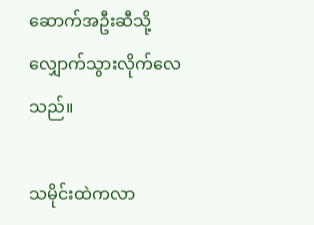ဆောက်အဦးဆီသို့ လျှောက်သွားလိုက်လေသည်။

သမိုင်းထဲကလာ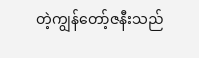တဲ့ကျွန်တော့်ဇနီးသည်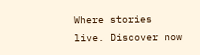Where stories live. Discover now